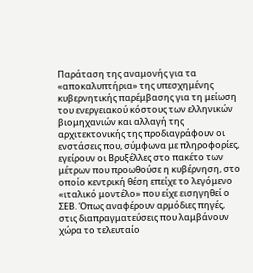Παράταση της αναμονής για τα «αποκαλυπτήρια» της υπεσχημένης κυβερνητικής παρέμβασης για τη μείωση του ενεργειακού κόστους των ελληνικών βιομηχανιών και αλλαγή της αρχιτεκτονικής της προδιαγράφουν οι ενστάσεις που, σύμφωνα με πληροφορίες, εγείρουν οι Βρυξέλλες στο πακέτο των μέτρων που προωθούσε η κυβέρνηση, στο οποίο κεντρική θέση επείχε το λεγόμενο «ιταλικό μοντέλο» που είχε εισηγηθεί ο ΣΕΒ. Όπως αναφέρουν αρμόδιες πηγές, στις διαπραγματεύσεις που λαμβάνουν χώρα το τελευταίο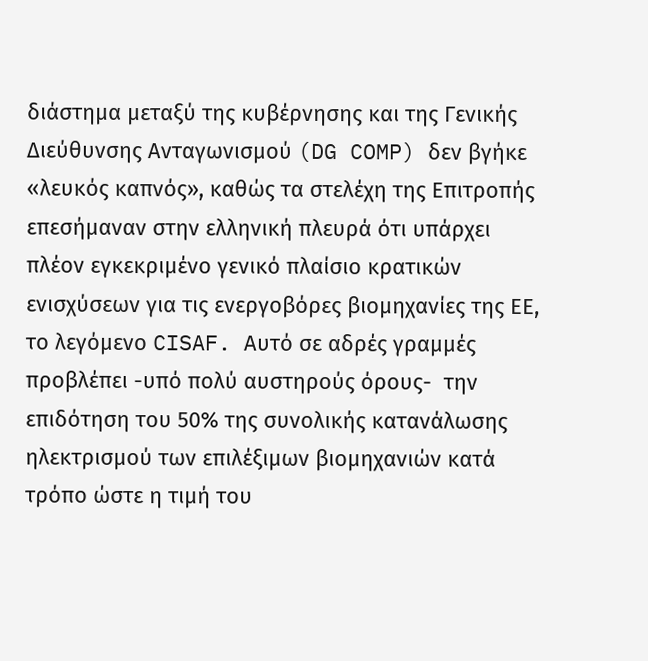διάστημα μεταξύ της κυβέρνησης και της Γενικής Διεύθυνσης Ανταγωνισμού (DG COMP) δεν βγήκε «λευκός καπνός», καθώς τα στελέχη της Επιτροπής επεσήμαναν στην ελληνική πλευρά ότι υπάρχει πλέον εγκεκριμένο γενικό πλαίσιο κρατικών ενισχύσεων για τις ενεργοβόρες βιομηχανίες της ΕΕ, το λεγόμενο CISAF. Αυτό σε αδρές γραμμές προβλέπει -υπό πολύ αυστηρούς όρους-  την επιδότηση του 50% της συνολικής κατανάλωσης ηλεκτρισμού των επιλέξιμων βιομηχανιών κατά τρόπο ώστε η τιμή του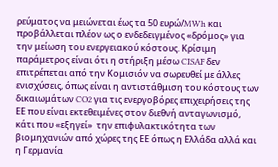ρεύματος να μειώνεται έως τα 50 ευρώ/MWh και προβάλλεται πλέον ως ο ενδεδειγμένος «δρόμος» για την μείωση του ενεργειακού κόστους. Κρίσιμη παράμετρος είναι ότι η στήριξη μέσω CISAF δεν επιτρέπεται από την Κομισιόν να σωρευθεί με άλλες ενισχύσεις, όπως είναι η αντιστάθμιση του κόστους των δικαιωμάτων CO2 για τις ενεργοβόρες επιχειρήσεις της ΕΕ που είναι εκτεθειμένες στον διεθνή ανταγωνισμό, κάτι που «εξηγεί»  την επιφυλακτικότητα των βιομηχανιών από χώρες της ΕΕ όπως η Ελλάδα αλλά και η Γερμανία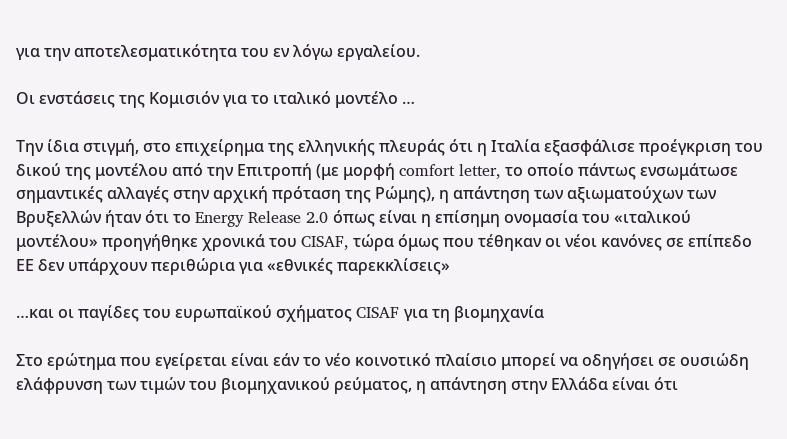για την αποτελεσματικότητα του εν λόγω εργαλείου.

Οι ενστάσεις της Κομισιόν για το ιταλικό μοντέλο …

Την ίδια στιγμή, στο επιχείρημα της ελληνικής πλευράς ότι η Ιταλία εξασφάλισε προέγκριση του δικού της μοντέλου από την Επιτροπή (με μορφή comfort letter, το οποίο πάντως ενσωμάτωσε σημαντικές αλλαγές στην αρχική πρόταση της Ρώμης), η απάντηση των αξιωματούχων των Βρυξελλών ήταν ότι το Energy Release 2.0 όπως είναι η επίσημη ονομασία του «ιταλικού μοντέλου» προηγήθηκε χρονικά του CISAF, τώρα όμως που τέθηκαν οι νέοι κανόνες σε επίπεδο ΕΕ δεν υπάρχουν περιθώρια για «εθνικές παρεκκλίσεις»

…και οι παγίδες του ευρωπαϊκού σχήματος CISAF για τη βιομηχανία

Στο ερώτημα που εγείρεται είναι εάν το νέο κοινοτικό πλαίσιο μπορεί να οδηγήσει σε ουσιώδη ελάφρυνση των τιμών του βιομηχανικού ρεύματος, η απάντηση στην Ελλάδα είναι ότι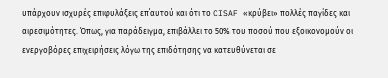υπάρχουν ισχυρές επιφυλάξεις επ΄αυτού και ότι το CISAF «κρύβει» πολλές παγίδες και αιρεσιμότητες. Όπως, για παράδειγμα, επιβάλλει το 50% του ποσού που εξοικονομούν οι ενεργοβόρες επιχειρήσεις λόγω της επιδότησης να κατευθύνεται σε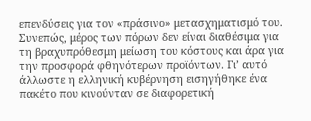επενδύσεις για τον «πράσινο» μετασχηματισμό του. Συνεπώς, μέρος των πόρων δεν είναι διαθέσιμα για τη βραχυπρόθεσμη μείωση του κόστους και άρα για την προσφορά φθηνότερων προϊόντων. Γι’ αυτό άλλωστε η ελληνική κυβέρνηση εισηγήθηκε ένα πακέτο που κινούνταν σε διαφορετική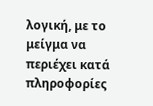λογική, με το μείγμα να περιέχει κατά πληροφορίες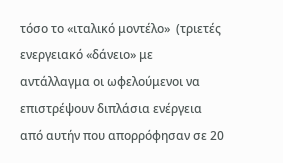τόσο το «ιταλικό μοντέλο»  (τριετές ενεργειακό «δάνειο» με αντάλλαγμα οι ωφελούμενοι να επιστρέψουν διπλάσια ενέργεια από αυτήν που απορρόφησαν σε 20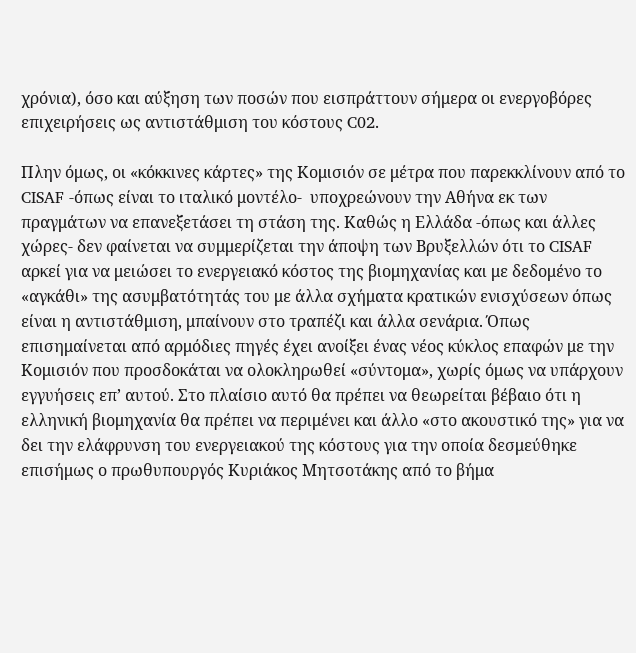χρόνια), όσο και αύξηση των ποσών που εισπράττουν σήμερα οι ενεργοβόρες επιχειρήσεις ως αντιστάθμιση του κόστους C02.

Πλην όμως, οι «κόκκινες κάρτες» της Κομισιόν σε μέτρα που παρεκκλίνουν από το CISAF -όπως είναι το ιταλικό μοντέλο-  υποχρεώνουν την Αθήνα εκ των πραγμάτων να επανεξετάσει τη στάση της. Καθώς η Ελλάδα -όπως και άλλες χώρες- δεν φαίνεται να συμμερίζεται την άποψη των Βρυξελλών ότι το CISAF αρκεί για να μειώσει το ενεργειακό κόστος της βιομηχανίας και με δεδομένο το «αγκάθι» της ασυμβατότητάς του με άλλα σχήματα κρατικών ενισχύσεων όπως είναι η αντιστάθμιση, μπαίνουν στο τραπέζι και άλλα σενάρια. Όπως επισημαίνεται από αρμόδιες πηγές έχει ανοίξει ένας νέος κύκλος επαφών με την Κομισιόν που προσδοκάται να ολοκληρωθεί «σύντομα», χωρίς όμως να υπάρχουν εγγυήσεις επ’ αυτού. Στο πλαίσιο αυτό θα πρέπει να θεωρείται βέβαιο ότι η ελληνική βιομηχανία θα πρέπει να περιμένει και άλλο «στο ακουστικό της» για να δει την ελάφρυνση του ενεργειακού της κόστους για την οποία δεσμεύθηκε επισήμως ο πρωθυπουργός Κυριάκος Μητσοτάκης από το βήμα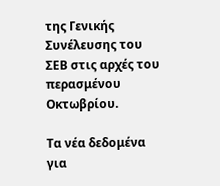της Γενικής Συνέλευσης του ΣΕΒ στις αρχές του περασμένου Οκτωβρίου.

Τα νέα δεδομένα για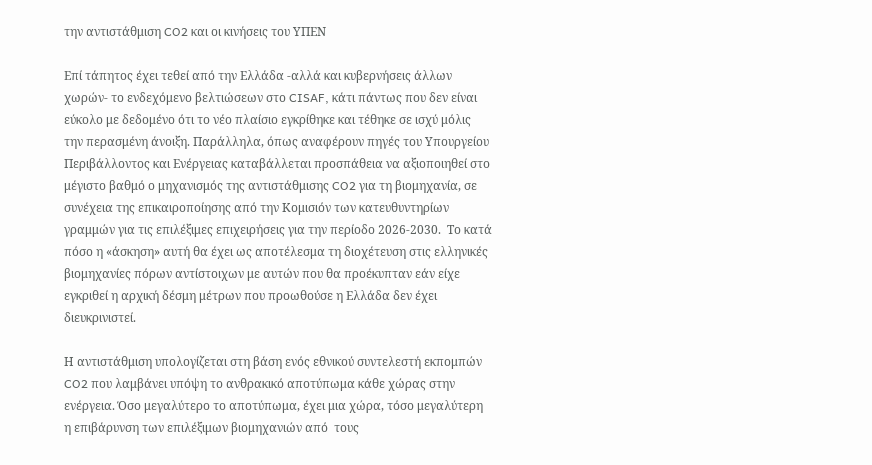την αντιστάθμιση CO2 και οι κινήσεις του ΥΠΕΝ

Επί τάπητος έχει τεθεί από την Ελλάδα -αλλά και κυβερνήσεις άλλων χωρών- το ενδεχόμενο βελτιώσεων στο CISAF, κάτι πάντως που δεν είναι εύκολο με δεδομένο ότι το νέο πλαίσιο εγκρίθηκε και τέθηκε σε ισχύ μόλις την περασμένη άνοιξη. Παράλληλα, όπως αναφέρουν πηγές του Υπουργείου Περιβάλλοντος και Ενέργειας καταβάλλεται προσπάθεια να αξιοποιηθεί στο μέγιστο βαθμό ο μηχανισμός της αντιστάθμισης CO2 για τη βιομηχανία, σε συνέχεια της επικαιροποίησης από την Κομισιόν των κατευθυντηρίων γραμμών για τις επιλέξιμες επιχειρήσεις για την περίοδο 2026-2030.  Το κατά πόσο η «άσκηση» αυτή θα έχει ως αποτέλεσμα τη διοχέτευση στις ελληνικές βιομηχανίες πόρων αντίστοιχων με αυτών που θα προέκυπταν εάν είχε εγκριθεί η αρχική δέσμη μέτρων που προωθούσε η Ελλάδα δεν έχει διευκρινιστεί.

Η αντιστάθμιση υπολογίζεται στη βάση ενός εθνικού συντελεστή εκπομπών CO2 που λαμβάνει υπόψη το ανθρακικό αποτύπωμα κάθε χώρας στην ενέργεια. Όσο μεγαλύτερο το αποτύπωμα, έχει μια χώρα, τόσο μεγαλύτερη η επιβάρυνση των επιλέξιμων βιομηχανιών από  τους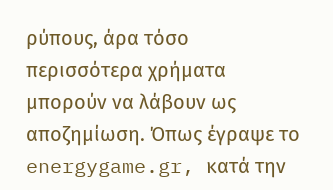ρύπους, άρα τόσο περισσότερα χρήματα μπορούν να λάβουν ως αποζημίωση. Όπως έγραψε το energygame.gr, κατά την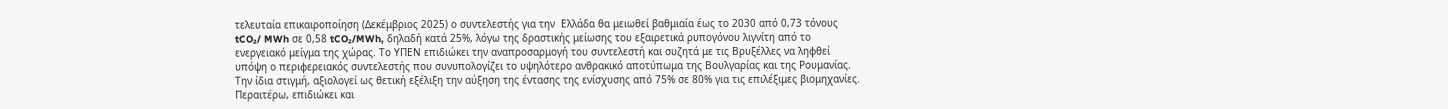τελευταία επικαιροποίηση (Δεκέμβριος 2025) ο συντελεστής για την  Ελλάδα θα μειωθεί βαθμιαία έως το 2030 από 0,73 τόνους tCO₂/ MWh σε 0,58 tCO₂/MWh, δηλαδή κατά 25%, λόγω της δραστικής μείωσης του εξαιρετικά ρυπογόνου λιγνίτη από το ενεργειακό μείγμα της χώρας. Το ΥΠΕΝ επιδιώκει την αναπροσαρμογή του συντελεστή και συζητά με τις Βρυξέλλες να ληφθεί υπόψη ο περιφερειακός συντελεστής που συνυπολογίζει το υψηλότερο ανθρακικό αποτύπωμα της Βουλγαρίας και της Ρουμανίας. Την ίδια στιγμή, αξιολογεί ως θετική εξέλιξη την αύξηση της έντασης της ενίσχυσης από 75% σε 80% για τις επιλέξιμες βιομηχανίες. Περαιτέρω, επιδιώκει και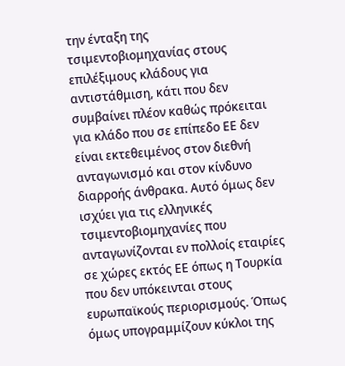την ένταξη της τσιμεντοβιομηχανίας στους επιλέξιμους κλάδους για αντιστάθμιση, κάτι που δεν συμβαίνει πλέον καθώς πρόκειται για κλάδο που σε επίπεδο ΕΕ δεν είναι εκτεθειμένος στον διεθνή ανταγωνισμό και στον κίνδυνο διαρροής άνθρακα. Αυτό όμως δεν ισχύει για τις ελληνικές τσιμεντοβιομηχανίες που ανταγωνίζονται εν πολλοίς εταιρίες σε χώρες εκτός ΕΕ όπως η Τουρκία που δεν υπόκεινται στους ευρωπαϊκούς περιορισμούς. Όπως όμως υπογραμμίζουν κύκλοι της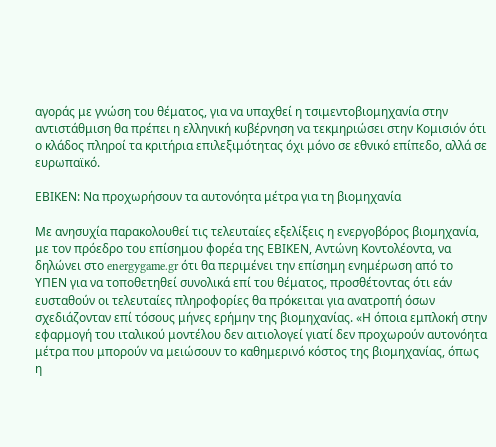αγοράς με γνώση του θέματος, για να υπαχθεί η τσιμεντοβιομηχανία στην αντιστάθμιση θα πρέπει η ελληνική κυβέρνηση να τεκμηριώσει στην Κομισιόν ότι ο κλάδος πληροί τα κριτήρια επιλεξιμότητας όχι μόνο σε εθνικό επίπεδο, αλλά σε ευρωπαϊκό.

ΕΒΙΚΕΝ: Να προχωρήσουν τα αυτονόητα μέτρα για τη βιομηχανία

Με ανησυχία παρακολουθεί τις τελευταίες εξελίξεις η ενεργοβόρος βιομηχανία, με τον πρόεδρο του επίσημου φορέα της ΕΒΙΚΕΝ, Αντώνη Κοντολέοντα, να δηλώνει στο energygame.gr ότι θα περιμένει την επίσημη ενημέρωση από το ΥΠΕΝ για να τοποθετηθεί συνολικά επί του θέματος, προσθέτοντας ότι εάν ευσταθούν οι τελευταίες πληροφορίες θα πρόκειται για ανατροπή όσων σχεδιάζονταν επί τόσους μήνες ερήμην της βιομηχανίας. «Η όποια εμπλοκή στην εφαρμογή του ιταλικού μοντέλου δεν αιτιολογεί γιατί δεν προχωρούν αυτονόητα μέτρα που μπορούν να μειώσουν το καθημερινό κόστος της βιομηχανίας, όπως η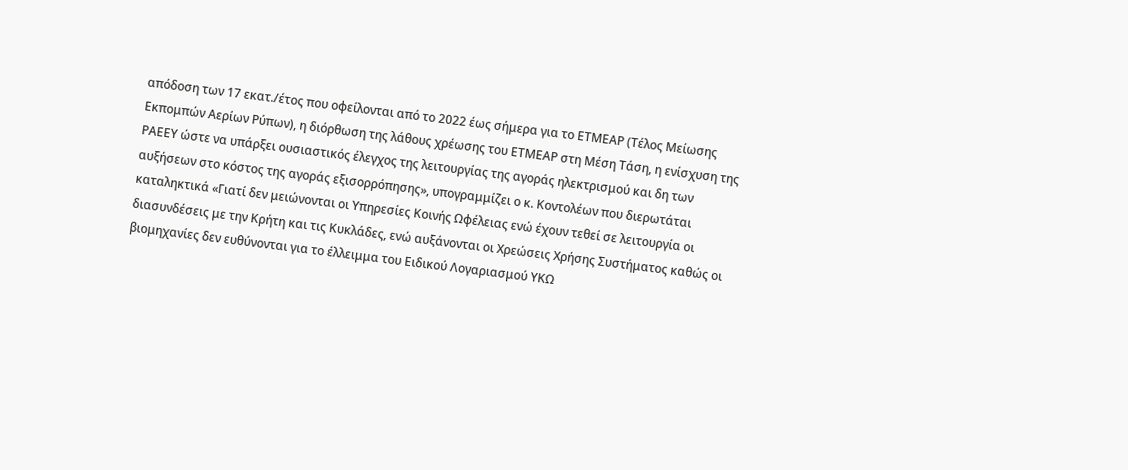απόδοση των 17 εκατ./έτος που οφείλονται από το 2022 έως σήμερα για το ΕΤΜΕΑΡ (Τέλος Μείωσης Εκπομπών Αερίων Ρύπων), η διόρθωση της λάθους χρέωσης του ΕΤΜΕΑΡ στη Μέση Τάση, η ενίσχυση της ΡΑΕΕΥ ώστε να υπάρξει ουσιαστικός έλεγχος της λειτουργίας της αγοράς ηλεκτρισμού και δη των αυξήσεων στο κόστος της αγοράς εξισορρόπησης», υπογραμμίζει ο κ. Κοντολέων που διερωτάται καταληκτικά «Γιατί δεν μειώνονται οι Υπηρεσίες Κοινής Ωφέλειας ενώ έχουν τεθεί σε λειτουργία οι διασυνδέσεις με την Κρήτη και τις Κυκλάδες, ενώ αυξάνονται οι Χρεώσεις Χρήσης Συστήματος καθώς οι βιομηχανίες δεν ευθύνονται για το έλλειμμα του Ειδικού Λογαριασμού ΥΚΩ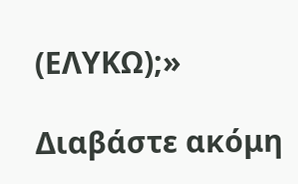(ΕΛΥΚΩ);»

Διαβάστε ακόμη